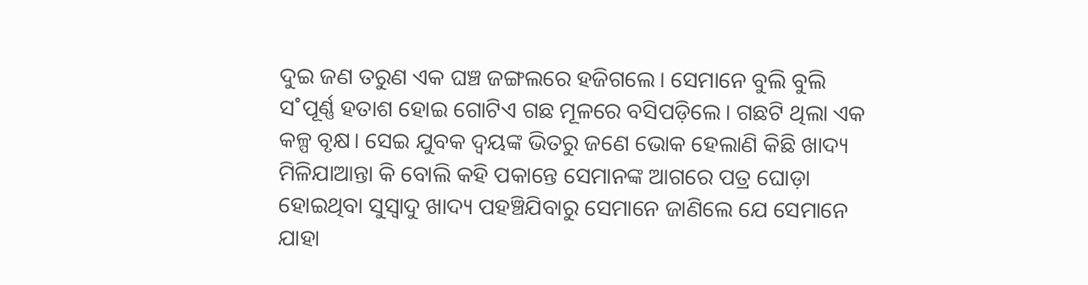ଦୁଇ ଜଣ ତରୁଣ ଏକ ଘଞ୍ଚ ଜଙ୍ଗଲରେ ହଜିଗଲେ। ସେମାନେ ବୁଲି ବୁଲି ସ˚ପୂର୍ଣ୍ଣ ହତାଶ ହୋଇ ଗୋଟିଏ ଗଛ ମୂଳରେ ବସିପଡ଼ିଲେ। ଗଛଟି ଥିଲା ଏକ କଳ୍ପ ବୃକ୍ଷ। ସେଇ ଯୁବକ ଦ୍ବୟଙ୍କ ଭିତରୁ ଜଣେ ଭୋକ ହେଲାଣି କିଛି ଖାଦ୍ୟ ମିଳିଯାଆନ୍ତା କି ବୋଲି କହି ପକାନ୍ତେ ସେମାନଙ୍କ ଆଗରେ ପତ୍ର ଘୋଡ଼ା ହୋଇଥିବା ସୁସ୍ବାଦୁ ଖାଦ୍ୟ ପହଞ୍ଚିଯିବାରୁ ସେମାନେ ଜାଣିଲେ ଯେ ସେମାନେ ଯାହା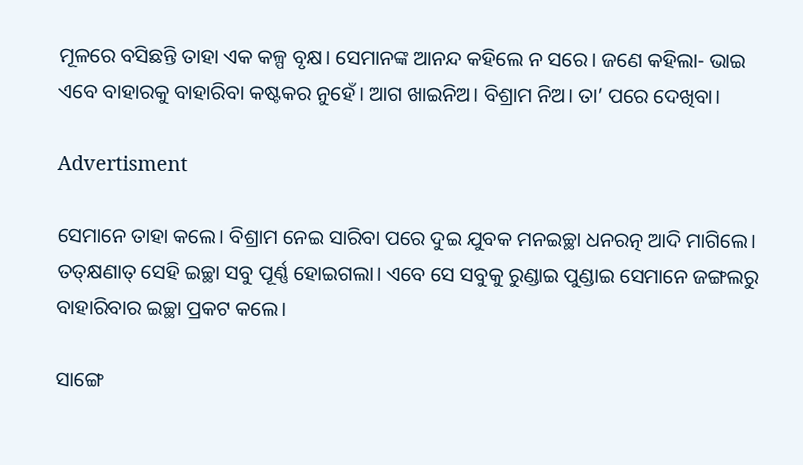ମୂଳରେ ବସିଛନ୍ତି ତାହା ଏକ କଳ୍ପ ବୃକ୍ଷ। ସେମାନଙ୍କ ଆନନ୍ଦ କହିଲେ ନ ସରେ। ଜଣେ କହିଲା- ଭାଇ ଏବେ ବାହାରକୁ ବାହାରିବା କଷ୍ଟକର ନୁହେଁ। ଆଗ ଖାଇନିଅ। ବିଶ୍ରାମ ନିଅ। ତା’ ପରେ ଦେଖିବା।

Advertisment

ସେମାନେ ତାହା କଲେ। ବିଶ୍ରାମ ନେଇ ସାରିବା ପରେ ଦୁଇ ଯୁବକ ମନଇଚ୍ଛା ଧନରତ୍ନ ଆଦି ମା‌ଗିଲେ। ତତ୍‌କ୍ଷଣାତ୍‌ ସେହି ଇଚ୍ଛା ସବୁ ପୂର୍ଣ୍ଣ ହୋଇଗଲା। ଏବେ ସେ ସବୁକୁ ରୁଣ୍ଡାଇ ପୁଣ୍ଡାଇ ସେମାନେ ଜଙ୍ଗଲରୁ ବାହାରିବାର ଇଚ୍ଛା ପ୍ରକଟ କଲେ।

ସାଙ୍ଗେ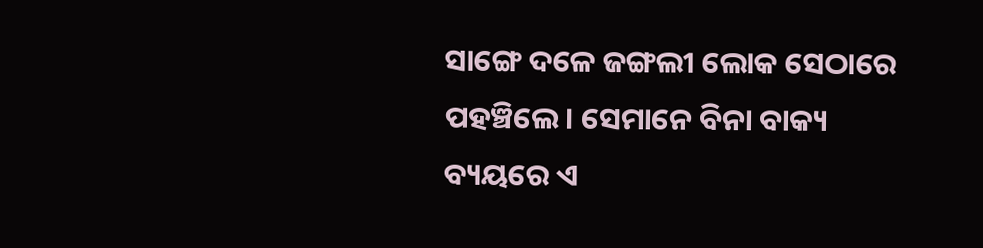ସାଙ୍ଗେ ଦଳେ ଜଙ୍ଗଲୀ ଲୋକ ସେଠାରେ ପହଞ୍ଚିଲେ। ସେମାନେ ବିନା ବାକ୍ୟ ବ୍ୟୟରେ ଏ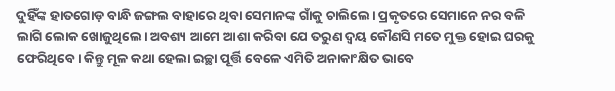ଦୁହିଁଙ୍କ ହାତଗୋଡ଼ ବାନ୍ଧି ଜଙ୍ଗଲ ବାହାରେ ଥିବା ସେମାନଙ୍କ ଗାଁକୁ ଚାଲିଲେ। ପ୍ରକୃତରେ ସେମାନେ ନର ବଳି ଲାଗି ଲୋକ ଖୋଜୁଥିଲେ। ଅବଶ୍ୟ ଆମେ ଆଶା କରିବା ଯେ ତରୁଣ ଦ୍ବୟ କୌଣସି ମତେ ମୁକ୍ତ ହୋଇ ଘରକୁ ଫେରିଥିବେ। କିନ୍ତୁ ମୂଳ କଥା ହେଲା ଇଚ୍ଛା ପୂର୍ତ୍ତି ବେଳେ ଏମିତି ଅନାକାଂକ୍ଷିତ ଭାବେ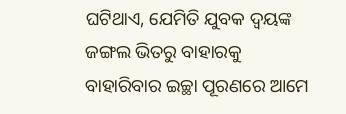ଘଟିଥାଏ, ଯେମିତି ଯୁବକ ଦ୍ବୟଙ୍କ ଜଙ୍ଗଲ ଭିତରୁ ବାହାରକୁ ବାହାରିବାର ଇଚ୍ଛା ପୂରଣରେ ଆମେ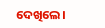ଦେଖିଲେ।